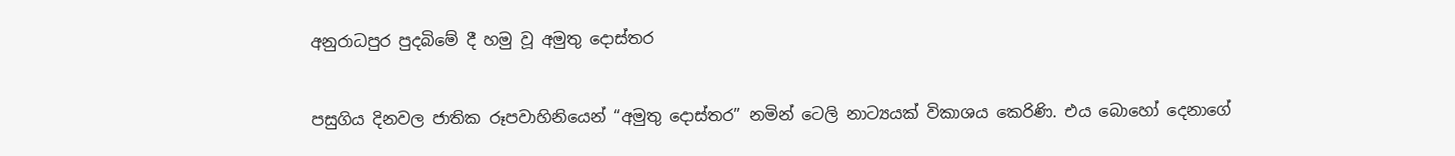අනුරාධපුර පුදබිමේ දී හමු වූ අමුතු දොස්තර


පසුගිය දිනවල ජාතික රූපවාහිනියෙන් “අමුතු දොස්තර” නමින් ටෙලි නාට්‍යයක් විකාශය කෙරිණි. එය බොහෝ දෙනාගේ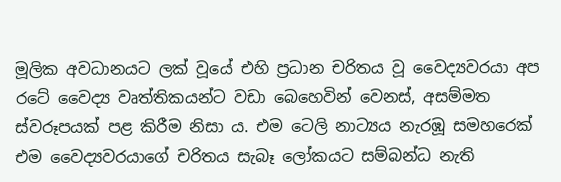මූලික අවධානයට ලක් වූයේ එහි ප්‍රධාන චරිතය වූ වෛද්‍යවරයා අප රටේ වෛද්‍ය වෘත්තිකයන්ට වඩා බෙහෙවින් වෙනස්, අසම්මත ස්වරූපයක් පළ කිරීම නිසා ය. එම ටෙලි නාට්‍යය නැරඹූ සමහරෙක් එම වෛද්‍යවරයාගේ චරිතය සැබෑ ලෝකයට සම්බන්ධ නැති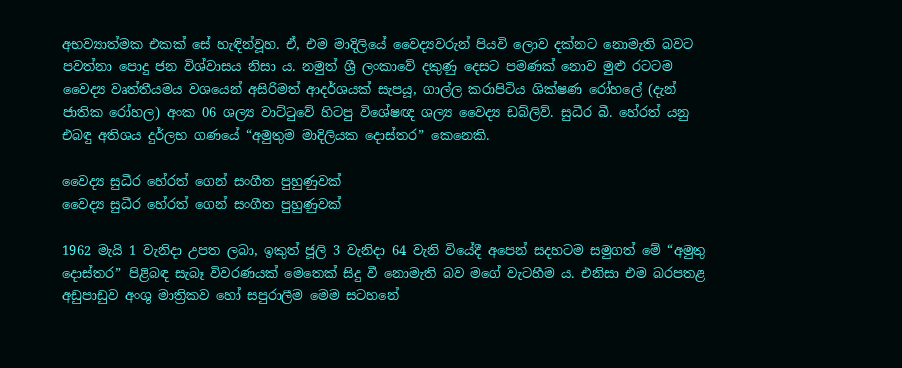අභව්‍යාත්මක එකක් සේ හැඳින්වූහ. ඒ, එම මාදිලියේ වෛද්‍යවරුන් පියවි ලොව දක්නට නොමැති බවට පවත්නා පොදු ජන විශ්වාසය නිසා ය. නමුත් ශ්‍රී ලංකාවේ දකුණු දෙසට පමණක් නොව මුළු රටටම වෛද්‍ය වෘත්තීයමය වශයෙන් අසිරිමත් ආදර්ශයක් සැපයූ, ගාල්ල කරාපිටිය ශික්ෂණ රෝහලේ (දැන් ජාතික රෝහල) අංක 06 ශල්‍ය වාට්ටුවේ හිටපු විශේෂඥ ශල්‍ය වෛද්‍ය ඩබ්ලිව්. සුධීර බී. හේරත් යනු එබඳු අතිශය දුර්ලභ ගණයේ “අමුතුම මාදිලියක දොස්තර” කෙනෙකි.

වෛද්‍ය සුධීර හේරත් ගෙන් සංගීත පුහුණුවක්
වෛද්‍ය සුධීර හේරත් ගෙන් සංගීත පුහුණුවක්

1962 මැයි 1 වැනිදා උපත ලබා, ඉකුත් ජූලි 3 වැනිදා 64 වැනි වියේදී අපෙන් සදහටම සමුගත් මේ “අමුතු දොස්තර” පිළිබඳ සැබෑ විවරණයක් මෙතෙක් සිදු වී නොමැති බව මගේ වැටහීම ය. එනිසා එම බරපතළ අඩුපාඩුව අංශු මාත්‍රිකව හෝ සපුරාලීම මෙම සටහනේ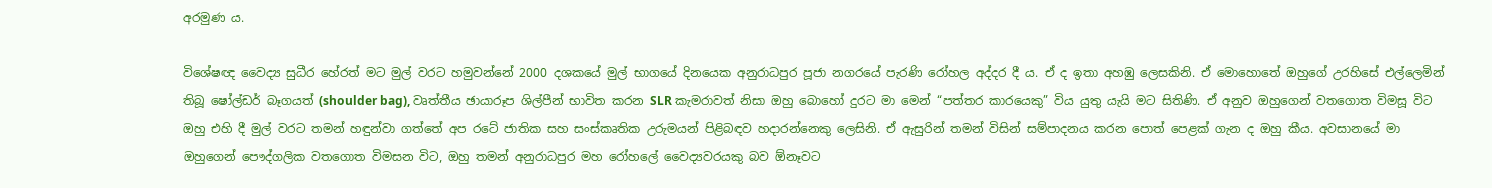අරමුණ ය.

විශේෂඥ වෛද්‍ය සුධීර හේරත් මට මුල් වරට හමුවන්නේ 2000 දශකයේ මුල් භාගයේ දිනයෙක අනුරාධපුර පූජා නගරයේ පැරණි රෝහල අද්දර දී ය. ඒ ද ඉතා අහඹු ලෙසකිනි. ඒ මොහොතේ ඔහුගේ උරහිසේ එල්ලෙමින් තිබූ ෂෝල්ඩර් බෑගයත් (shoulder bag), වෘත්තීය ඡායාරූප ශිල්පීන් භාවිත කරන SLR කැමරාවත් නිසා ඔහු බොහෝ දුරට මා මෙන් “පත්තර කාරයෙකු” විය යුතු යැයි මට සිතිණි. ඒ අනුව ඔහුගෙන් වතගොත විමසූ විට ඔහු එහි දී මුල් වරට තමන් හඳුන්වා ගත්තේ අප රටේ ජාතික සහ සංස්කෘතික උරුමයන් පිළිබඳව හදාරන්නෙකු ලෙසිනි. ඒ ඇසුරින් තමන් විසින් සම්පාදනය කරන පොත් පෙළක් ගැන ද ඔහු කීය. අවසානයේ මා ඔහුගෙන් පෞද්ගලික වතගොත විමසන විට, ඔහු තමන් අනුරාධපුර මහ රෝහලේ වෛද්‍යවරයකු බව ඕනෑවට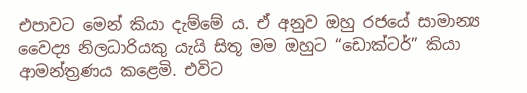එපාවට මෙන් කියා දැම්මේ ය. ඒ අනුව ඔහු රජයේ සාමාන්‍ය වෛද්‍ය නිලධාරියකු යැයි සිතූ මම ඔහුට “ඩොක්ටර්” කියා ආමන්ත්‍රණය කළෙමි. එවිට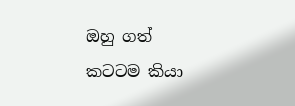ඔහු ගත් කටටම කියා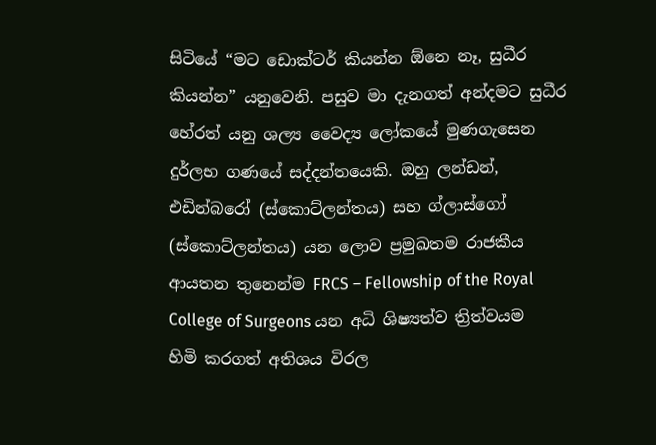සිටියේ “මට ඩොක්ටර් කියන්න ඕනෙ නෑ, සුධීර කියන්න” යනුවෙනි. පසුව මා දැනගත් අන්දමට සුධීර හේරත් යනු ශල්‍ය වෛද්‍ය ලෝකයේ මුණගැසෙන දුර්ලභ ගණයේ සද්දන්තයෙකි. ඔහු ලන්ඩන්, එඩින්බරෝ (ස්කොට්ලන්තය) සහ ග්ලාස්ගෝ (ස්කොට්ලන්තය) යන ලොව ප්‍රමුඛතම රාජකීය ආයතන තුනෙන්ම FRCS – Fellowship of the Royal College of Surgeons යන අධි ශිෂ්‍යත්ව ත්‍රිත්වයම හිමි කරගත් අතිශය විරල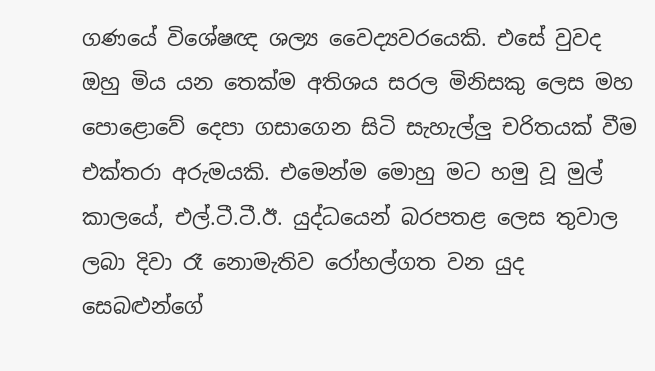ගණයේ විශේෂඥ ශල්‍ය වෛද්‍යවරයෙකි. එසේ වුවද ඔහු මිය යන තෙක්ම අතිශය සරල මිනිසකු ලෙස මහ පොළොවේ දෙපා ගසාගෙන සිටි සැහැල්ලු චරිතයක් වීම එක්තරා අරුමයකි. එමෙන්ම මොහු මට හමු වූ මුල් කාලයේ, එල්.ටී.ටී.ඊ. යුද්ධයෙන් බරපතළ ලෙස තුවාල ලබා දිවා රෑ නොමැතිව රෝහල්ගත වන යුද සෙබළුන්ගේ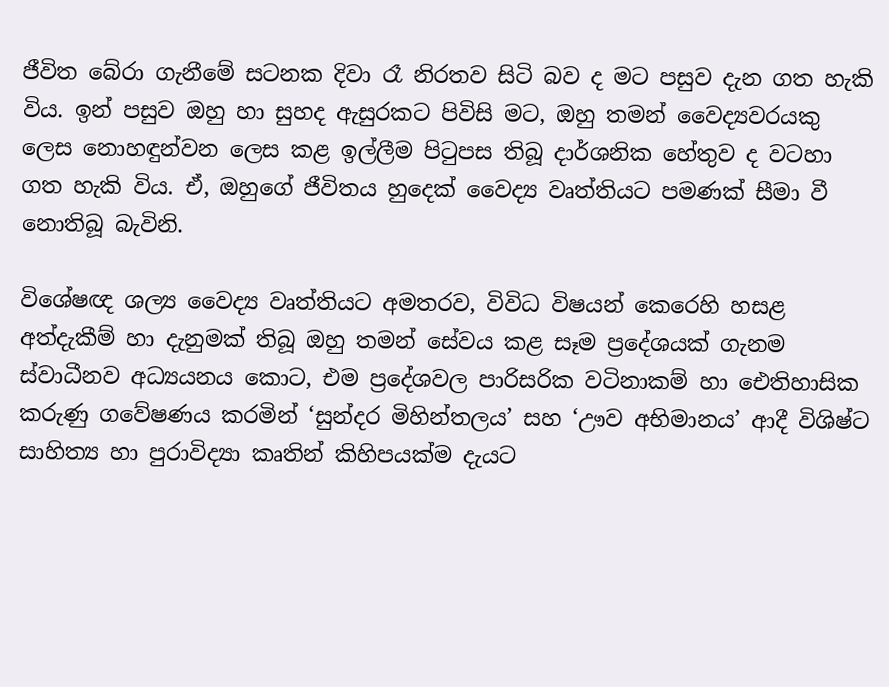ජීවිත බේරා ගැනීමේ සටනක දිවා රෑ නිරතව සිටි බව ද මට පසුව දැන ගත හැකි විය. ඉන් පසුව ඔහු හා සුහද ඇසුරකට පිවිසි මට, ඔහු තමන් වෛද්‍යවරයකු ලෙස නොහඳුන්වන ලෙස කළ ඉල්ලීම පිටුපස තිබූ දාර්ශනික හේතුව ද වටහා ගත හැකි විය. ඒ, ඔහුගේ ජීවිතය හුදෙක් වෛද්‍ය වෘත්තියට පමණක් සීමා වී නොතිබූ බැවිනි.

විශේෂඥ ශල්‍ය වෛද්‍ය වෘත්තියට අමතරව, විවිධ විෂයන් කෙරෙහි හසළ අත්දැකීම් හා දැනුමක් තිබූ ඔහු තමන් සේවය කළ සෑම ප්‍රදේශයක් ගැනම ස්වාධීනව අධ්‍යයනය කොට, එම ප්‍රදේශවල පාරිසරික වටිනාකම් හා ඓතිහාසික කරුණු ගවේෂණය කරමින් ‘සුන්දර මිහින්තලය’ සහ ‘ඌව අභිමානය’ ආදී විශිෂ්ට සාහිත්‍ය හා පුරාවිද්‍යා කෘතින් කිහිපයක්ම දැයට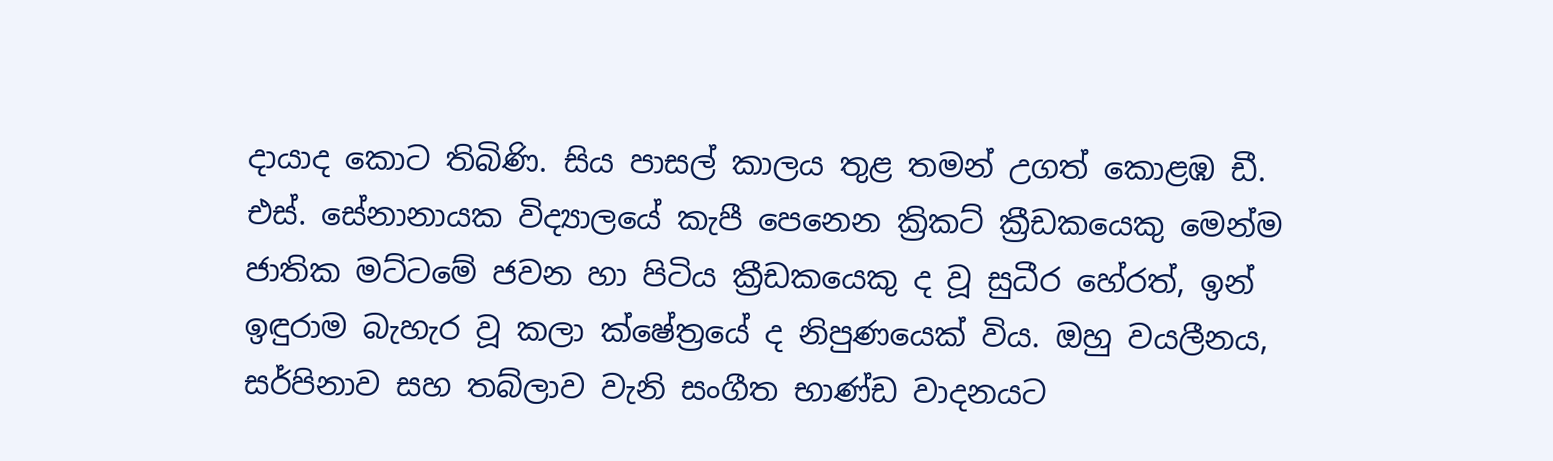දායාද කොට තිබිණි. සිය පාසල් කාලය තුළ තමන් උගත් කොළඹ ඩී. එස්. සේනානායක විද්‍යාලයේ කැපී පෙනෙන ක්‍රිකට් ක්‍රීඩකයෙකු මෙන්ම ජාතික මට්ටමේ ජවන හා පිටිය ක්‍රීඩකයෙකු ද වූ සුධීර හේරත්, ඉන් ඉඳුරාම බැහැර වූ කලා ක්ෂේත්‍රයේ ද නිපුණයෙක් විය. ඔහු වයලීනය, සර්පිනාව සහ තබ්ලාව වැනි සංගීත භාණ්ඩ වාදනයට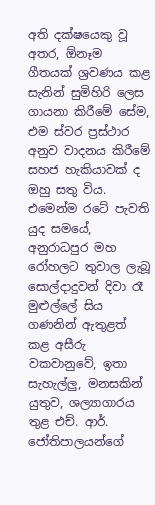අති දක්ෂයෙකු වූ අතර, ඕනෑම ගීතයක් ශ්‍රවණය කළ සැනින් සුමිහිරි ලෙස ගායනා කිරීමේ සේම, එම ස්වර ප්‍රස්ථාර අනුව වාදනය කිරීමේ සහජ හැකියාවක් ද ඔහු සතු විය. එමෙන්ම රටේ පැවති යුද සමයේ, අනුරාධපුර මහ රෝහලට තුවාල ලැබූ සොල්දාදුවන් දිවා රෑ මුළුල්ලේ සිය ගණනින් ඇතුළත් කළ අසීරු වකවානුවේ, ඉතා සැහැල්ලු, මනසකින් යුතුව, ශල්‍යාගාරය තුළ එච්. ආර්. ජෝතිපාලයන්ගේ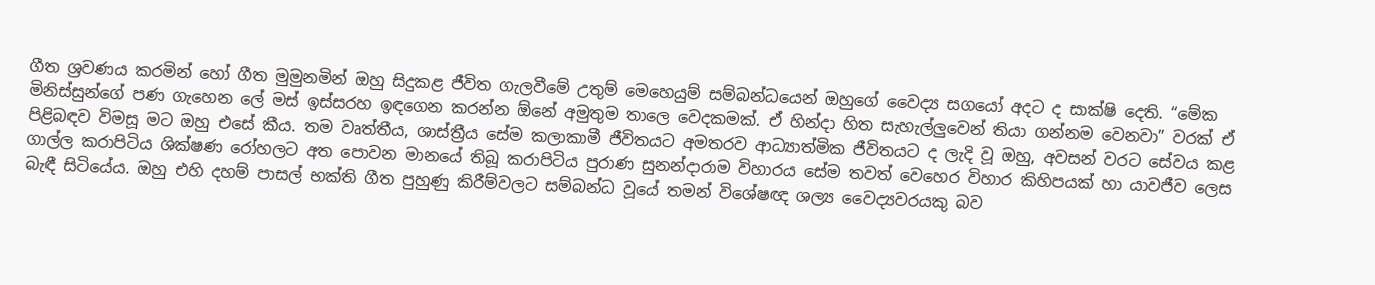ගීත ශ්‍රවණය කරමින් හෝ ගීත මුමුනමින් ඔහු සිදුකළ ජීවිත ගැලවීමේ උතුම් මෙහෙයුම් සම්බන්ධයෙන් ඔහුගේ වෛද්‍ය සගයෝ අදට ද සාක්ෂි දෙති. “මේක මිනිස්සුන්ගේ පණ ගැහෙන ලේ මස් ඉස්සරහ ඉඳගෙන කරන්න ඕනේ අමුතුම තාලෙ වෙදකමක්. ඒ හින්දා හිත සැහැල්ලුවෙන් තියා ගන්නම වෙනවා” වරක් ඒ පිළිබඳව විමසූ මට ඔහු එසේ කීය. තම වෘත්තීය, ශාස්ත්‍රීය සේම කලාකාමී ජීවිතයට අමතරව ආධ්‍යාත්මික ජීවිතයට ද ලැදි වූ ඔහු, අවසන් වරට සේවය කළ ගාල්ල කරාපිටිය ශික්ෂණ රෝහලට අත පොවන මානයේ තිබූ කරාපිටිය පුරාණ සුනන්දාරාම විහාරය සේම තවත් වෙහෙර විහාර කිහිපයක් හා යාවජීව ලෙස බැඳී සිටියේය. ඔහු එහි දහම් පාසල් භක්ති ගීත පුහුණු කිරීම්වලට සම්බන්ධ වූයේ තමන් විශේෂඥ ශල්‍ය වෛද්‍යවරයකු බව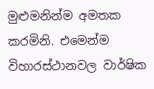මුළුමනින්ම අමතක කරමිනි. එමෙන්ම විහාරස්ථානවල වාර්ෂික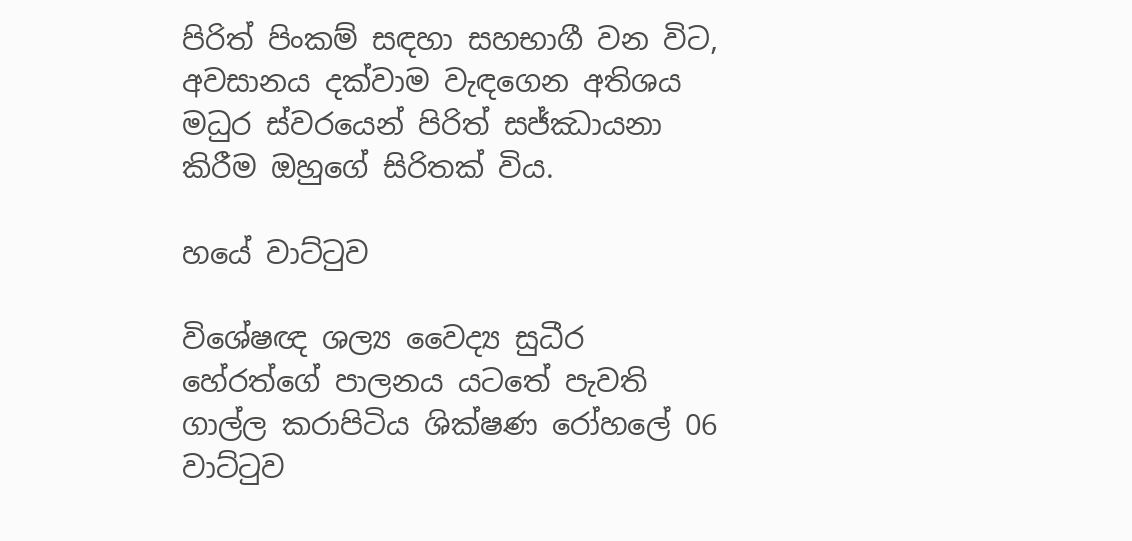පිරිත් පිංකම් සඳහා සහභාගී වන විට, අවසානය දක්වාම වැඳගෙන අතිශය මධුර ස්වරයෙන් පිරිත් සජ්ඣායනා කිරීම ඔහුගේ සිරිතක් විය.

හයේ වාට්ටුව

විශේෂඥ ශල්‍ය වෛද්‍ය සුධීර හේරත්ගේ පාලනය යටතේ පැවති ගාල්ල කරාපිටිය ශික්ෂණ රෝහලේ 06 වාට්ටුව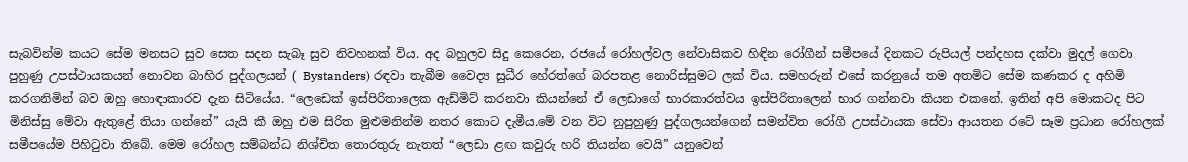සැබවින්ම කයට සේම මනසට සුව සෙත සදන සැබෑ සුව නිවහනක් විය. අද බහුලව සිදු කෙරෙන, රජයේ රෝහල්වල නේවාසිකව හිඳින රෝගීන් සමීපයේ දිනකට රුපියල් පන්දහස දක්වා මුදල් ගෙවා පුහුණු උපස්ථායකයන් නොවන බාහිර පුද්ගලයන් ( Bystanders) රඳවා තැබීම වෛද්‍ය සුධීර හේරත්ගේ බරපතළ නොරිස්සුමට ලක් විය. සමහරුන් එසේ කරනුයේ තම අතමිට සේම කණකර ද අහිමි කරගනිමින් බව ඔහු හොඳාකාරව දැන සිටියේය. “ලෙඩෙක් ඉස්පිරිතාලෙක ඇඩ්මිට් කරනවා කියන්නේ ඒ ලෙඩාගේ භාරකාරත්වය ඉස්පිරිතාලෙන් භාර ගන්නවා කියන එකනේ. ඉතින් අපි මොකටද පිට මිනිස්සු මේවා ඇතුළේ තියා ගන්නේ” යැයි කී ඔහු එම සිරිත මුළුමනින්ම නතර කොට දැමීය.මේ වන විට නුපුහුණු පුද්ගලයන්ගෙන් සමන්විත රෝගී උපස්ථායක සේවා ආයතන රටේ සෑම ප්‍රධාන රෝහලක් සමීපයේම පිහිටුවා තිබේ. මෙම රෝහල සම්බන්ධ නිශ්චිත තොරතුරු නැතත් “ලෙඩා ළඟ කවුරු හරි තියන්න වෙයි” යනුවෙන්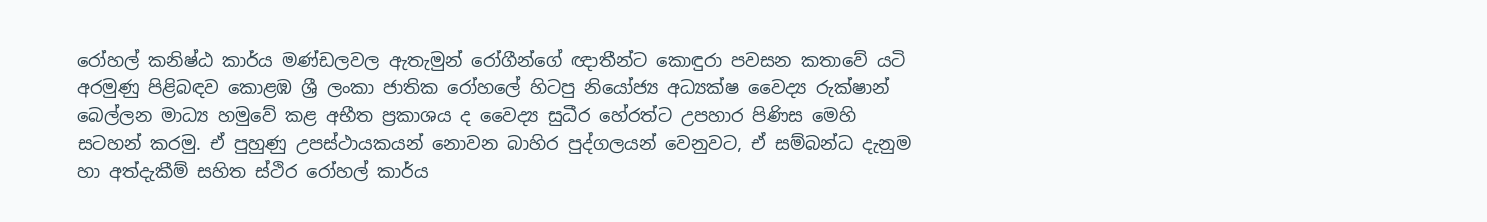රෝහල් කනිෂ්ඨ කාර්ය මණ්ඩලවල ඇතැමුන් රෝගීන්ගේ ඥාතීන්ට කොඳුරා පවසන කතාවේ යටි අරමුණු පිළිබඳව කොළඹ ශ්‍රී ලංකා ජාතික රෝහලේ හිටපු නියෝජ්‍ය අධ්‍යක්ෂ වෛද්‍ය රුක්ෂාන් බෙල්ලන මාධ්‍ය හමුවේ කළ අභීත ප්‍රකාශය ද වෛද්‍ය සුධීර හේරත්ට උපහාර පිණිස මෙහි සටහන් කරමු. ඒ පුහුණු උපස්ථායකයන් නොවන බාහිර පුද්ගලයන් වෙනුවට, ඒ සම්බන්ධ දැනුම හා අත්දැකීම් සහිත ස්ථිර රෝහල් කාර්ය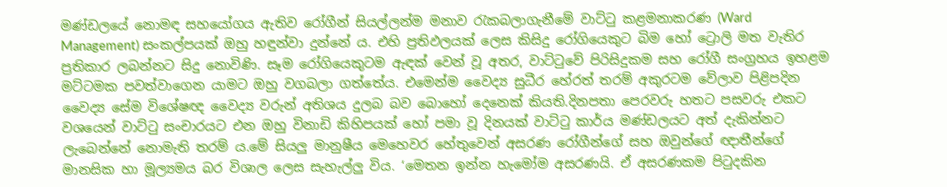මණ්ඩලයේ නොමඳ සහයෝගය ඇතිව රෝගීන් සියල්ලන්ම මනාව රැකබලාගැනීමේ වාට්ටු කළමනාකරණ (Ward Management) සංකල්පයක් ඔහු හඳුන්වා දුන්නේ ය. එහි ප්‍රතිඵලයක් ලෙස කිසිදු රෝගියෙකුට බිම හෝ ට්‍රොලි මත වැතිර ප්‍රතිකාර ලබන්නට සිදු නොවිණි. සෑම රෝගියෙකුටම ඇඳක් වෙන් වූ අතර, වාට්ටුවේ පිරිසිදුකම සහ රෝගී සංග්‍රහය ඉහළම මට්ටමක පවත්වාගෙන යාමට ඔහු වගබලා ගත්තේය. එමෙන්ම වෛද්‍ය සුධීර හේරත් තරම් අකුරටම වේලාව පිළිපදින වෛද්‍ය සේම විශේෂඥ වෛද්‍ය වරුන් අතිශය දුලබ බව බොහෝ දෙනෙක් කියති.දිනපතා පෙරවරු හතට පසවරු එකට වශයෙන් වාට්ටු සංචාරයට එන ඔහු විනාඩි කිහිපයක් හෝ පමා වූ දිනයක් වාට්ටු කාර්ය මණ්ඩලයට අත් දැකින්නට ලැබෙන්නේ නොමැති තරම් ය.මේ සියලු මානුෂීය මෙහෙවර හේතුවෙන් අසරණ රෝගීන්ගේ සහ ඔවුන්ගේ ඥාතීන්ගේ මානසික හා මූල්‍යමය බර විශාල ලෙස සැහැල්ලු විය. ‘මෙතන ඉන්න හැමෝම අසරණයි. ඒ අසරණකම පිටුදකින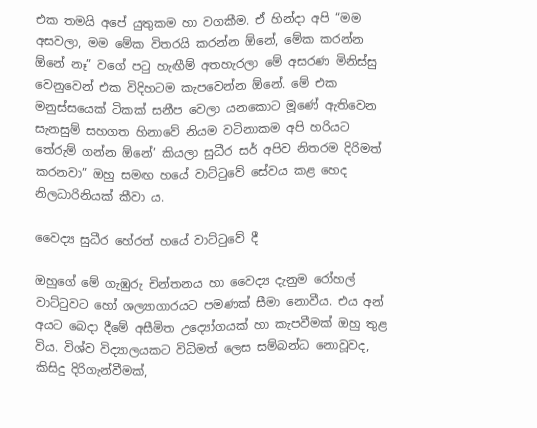එක තමයි අපේ යුතුකම හා වගකීම. ඒ හින්දා අපි “මම අසවලා, මම මේක විතරයි කරන්න ඕනේ, මේක කරන්න ඕනේ නෑ” වගේ පටු හැඟීම් අතහැරලා මේ අසරණ මිනිස්සු වෙනුවෙන් එක විදිහටම කැපවෙන්න ඕනේ. මේ එක මනුස්සයෙක් ටිකක් සනීප වෙලා යනකොට මූණේ ඇතිවෙන සැනසුම් සහගත හිනාවේ නියම වටිනාකම අපි හරියට තේරුම් ගන්න ඕනේ’ කියලා සුධීර සර් අපිව නිතරම දිරිමත් කරනවා” ඔහු සමඟ හයේ වාට්ටුවේ සේවය කළ හෙද නිලධාරිනියක් කීවා ය.

වෛද්‍ය සුධීර හේරත් හයේ වාට්ටුවේ දී

ඔහුගේ මේ ගැඹුරු චින්තනය හා වෛද්‍ය දැනුම රෝහල් වාට්ටුවට හෝ ශල්‍යාගාරයට පමණක් සීමා නොවීය. එය අන් අයට බෙදා දීමේ අසීමිත උද්‍යෝගයක් හා කැපවීමක් ඔහු තුළ විය. විශ්ව විද්‍යාලයකට විධිමත් ලෙස සම්බන්ධ නොවූවද, කිසිදු දිරිගැන්වීමක්,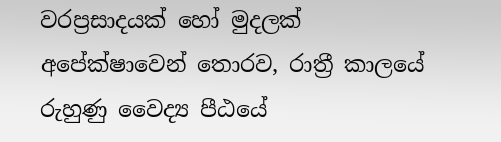වරප්‍රසාදයක් හෝ මුදලක් අපේක්ෂාවෙන් තොරව, රාත්‍රී කාලයේ රුහුණු වෛද්‍ය පීඨයේ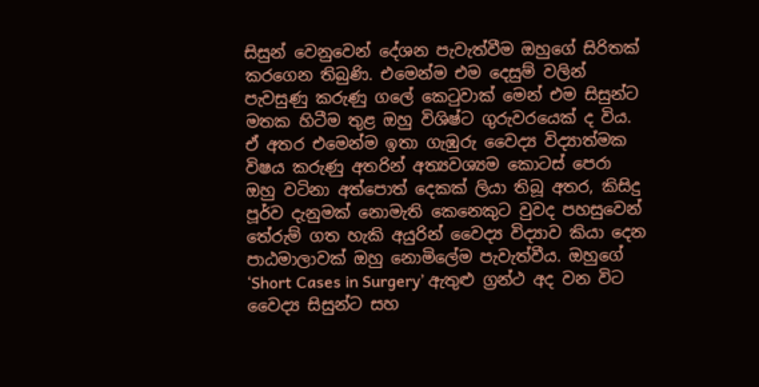සිසුන් වෙනුවෙන් දේශන පැවැත්වීම ඔහුගේ සිරිතක් කරගෙන තිබුණි. එමෙන්ම එම දෙසුම් වලින් පැවසුණු කරුණු ගලේ කෙටුවාක් මෙන් එම සිසුන්ට මතක හිටීම තුළ ඔහු විශිෂ්ට ගුරුවරයෙක් ද විය. ඒ අතර එමෙන්ම ඉතා ගැඹුරු වෛද්‍ය විද්‍යාත්මක විෂය කරුණු අතරින් අත්‍යවශ්‍යම කොටස් පෙරා ඔහු වටිනා අත්පොත් දෙකක් ලියා තිබූ අතර, කිසිදු පූර්ව දැනුමක් නොමැති කෙනෙකුට වුවද පහසුවෙන් තේරුම් ගත හැකි අයුරින් වෛද්‍ය විද්‍යාව කියා දෙන පාඨමාලාවක් ඔහු නොමිලේම පැවැත්වීය. ඔහුගේ ‘Short Cases in Surgery’ ඇතුළු ග්‍රන්ථ අද වන විට වෛද්‍ය සිසුන්ට සහ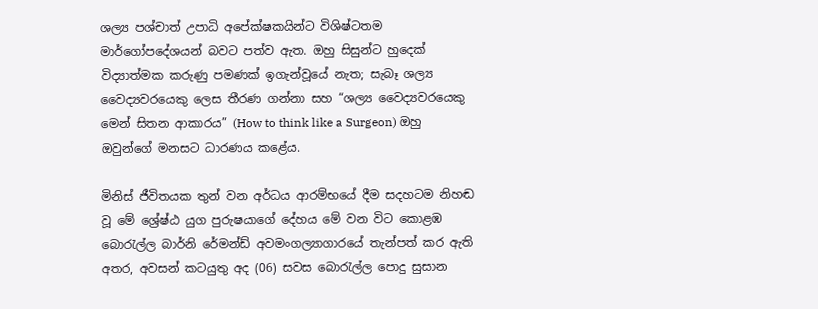ශල්‍ය පශ්චාත් උපාධි අපේක්ෂකයින්ට විශිෂ්ටතම මාර්ගෝපදේශයන් බවට පත්ව ඇත. ඔහු සිසුන්ට හුදෙක් විද්‍යාත්මක කරුණු පමණක් ඉගැන්වූයේ නැත; සැබෑ ශල්‍ය වෛද්‍යවරයෙකු ලෙස තීරණ ගන්නා සහ “ශල්‍ය වෛද්‍යවරයෙකු මෙන් සිතන ආකාරය” (How to think like a Surgeon) ඔහු ඔවුන්ගේ මනසට ධාරණය කළේය.

මිනිස් ජීවිතයක තුන් වන අර්ධය ආරම්භයේ දීම සදහටම නිහඬ වූ මේ ශ්‍රේෂ්ඨ යුග පුරුෂයාගේ දේහය මේ වන විට කොළඹ බොරැල්ල බාර්නි රේමන්ඩ් අවමංගල්‍යාගාරයේ තැන්පත් කර ඇති අතර, අවසන් කටයුතු අද (06) සවස බොරැල්ල පොදු සුසාන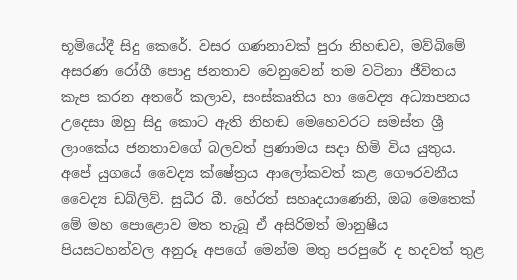භූමියේදී සිදු කෙරේ. වසර ගණනාවක් පුරා නිහඬව, මව්බිමේ අසරණ රෝගී පොදු ජනතාව වෙනුවෙන් තම වටිනා ජීවිතය කැප කරන අතරේ කලාව, සංස්කෘතිය හා වෛද්‍ය අධ්‍යාපනය උදෙසා ඔහු සිදු කොට ඇති නිහඬ මෙහෙවරට සමස්ත ශ්‍රී ලාංකේය ජනතාවගේ බලවත් ප්‍රණාමය සදා හිමි විය යුතුය. අපේ යුගයේ වෛද්‍ය ක්ෂේත්‍රය ආලෝකවත් කළ ගෞරවනීය වෛද්‍ය ඩබ්ලිව්. සුධීර බී. හේරත් සහෘදයාණෙනි, ඔබ මෙතෙක් මේ මහ පොළොව මත තැබූ ඒ අසිරිමත් මානුෂීය පියසටහන්වල අනුරූ අපගේ මෙන්ම මතු පරපුරේ ද හදවත් තුළ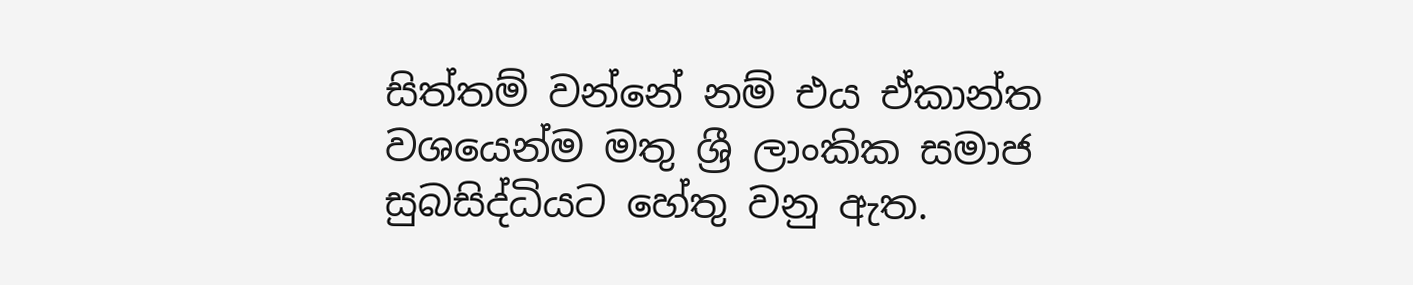සිත්තම් වන්නේ නම් එය ඒකාන්ත වශයෙන්ම මතු ශ්‍රී ලාංකික සමාජ සුබසිද්ධියට හේතු වනු ඇත.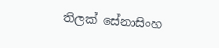තිලක් සේනාසිංහ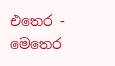එතෙර - මෙතෙර